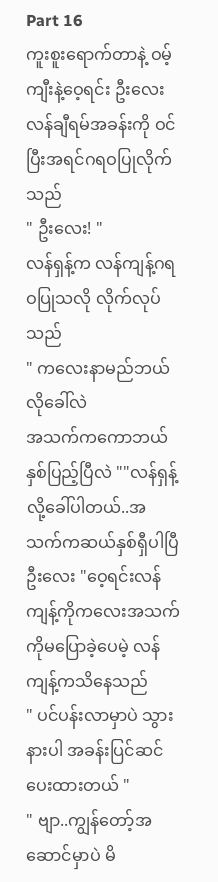Part 16
ကူးစူးရောက်တာနဲ့ ဝမ့်ကျီးနဲ့ဝေ့ရင်း ဦးလေးလန်ချီရမ်အခန်းကို ဝင်ပြီးအရင်ဂရဝပြုလိုက်သည်
" ဦးလေး! "
လန်ရှန့်က လန်ကျန့်ဂရဝပြုသလို လိုက်လုပ်သည်
" ကလေးနာမည်ဘယ်လိုခေါ်လဲ
အသက်ကကောဘယ်နှစ်ပြည့်ပြီလဲ ""လန်ရှန့်လို့ခေါ်ပါတယ်..အသက်ကဆယ်နှစ်ရှီပါပြီ
ဦးလေး "ဝေ့ရင်းလန်ကျန့်ကိုကလေးအသက်ကိုမပြောခဲ့ပေမဲ့ လန်ကျန့်ကသိနေသည်
" ပင်ပန်းလာမှာပဲ သွားနားပါ အခန်းပြင်ဆင်ပေးထားတယ် "
" ဗျာ..ကျွန်တော့်အဆောင်မှာပဲ မိ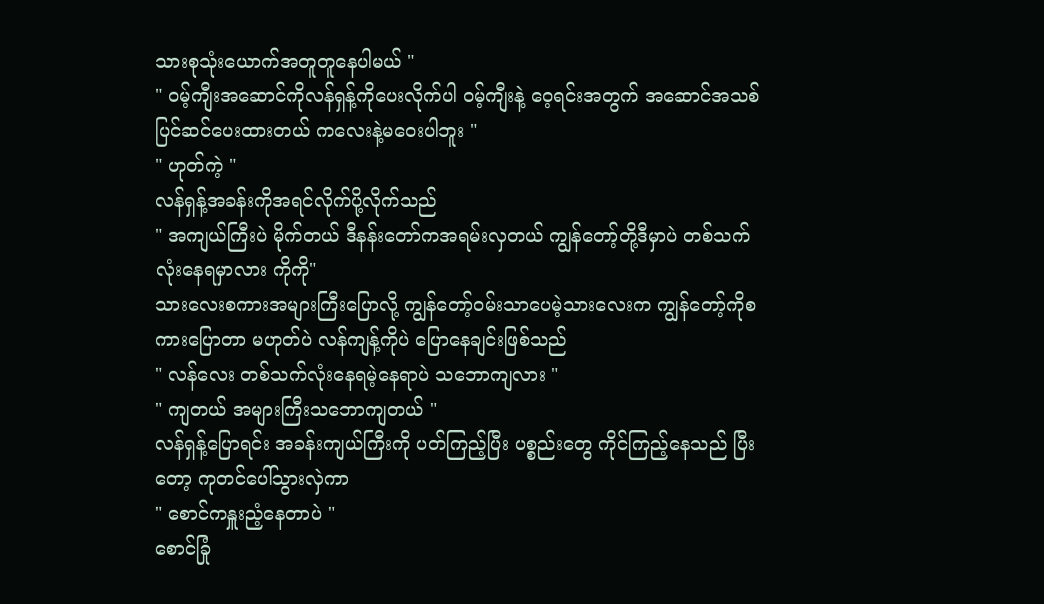သားစုသုံးယောက်အတူတူနေပါမယ် "
" ဝမ့်ကျီးအဆောင်ကိုလန်ရှန့်ကိုပေးလိုက်ပါ ဝမ့်ကျီးနဲ့ ဝေ့ရင်းအတွက် အဆောင်အသစ်ပြင်ဆင်ပေးထားတယ် ကလေးနဲ့မဝေးပါဘူး "
" ဟုတ်ကဲ့ "
လန်ရှန့်အခန်းကိုအရင်လိုက်ပို့လိုက်သည်
" အကျယ်ကြီးပဲ မိုက်တယ် ဒီနန်းတော်ကအရမ်းလှတယ် ကျွန်တော့်တို့ဒီမှာပဲ တစ်သက်လုံးနေရမှာလား ကိုကို"
သားလေးစကားအများကြီးပြောလို့ ကျွန်တော့်ဝမ်းသာပေမဲ့သားလေးက ကျွန်တော့်ကိုစကားပြောတာ မဟုတ်ပဲ လန်ကျန့်ကိုပဲ ပြောနေချင်းဖြစ်သည်
" လန်လေး တစ်သက်လုံးနေရမဲ့နေရာပဲ သဘောကျလား "
" ကျတယ် အများကြီးသဘောကျတယ် "
လန်ရှန့်ပြောရင်း အခန်းကျယ်ကြီးကို ပတ်ကြည့်ပြီး ပစ္စည်းတွေ ကိုင်ကြည့်နေသည် ပြီးတော့ ကုတင်ပေါ်သွားလှဲကာ
" စောင်ကနှူးညံ့နေတာပဲ "
စောင်ခြုံ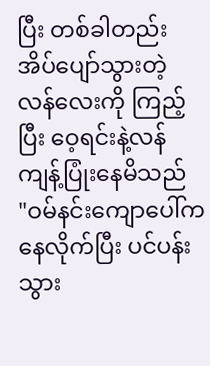ပြီး တစ်ခါတည်းအိပ်ပျော်သွားတဲ့ လန်လေးကို ကြည့်ပြီး ဝေ့ရင်းနဲ့လန်ကျန့်ပြုံးနေမိသည်
"ဝမ်နင်းကျောပေါ်ကနေလိုက်ပြီး ပင်ပန်းသွား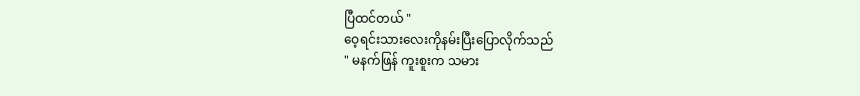ပြီထင်တယ် "
ဝေ့ရင်းသားလေးကိုနမ်းပြီးပြောလိုက်သည်
" မနက်ဖြန် ကူးစူးက သမား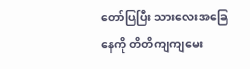တော်ပြပြီး သားလေးအခြေနေကို တိတိကျကျမေး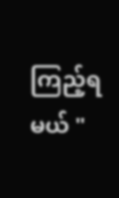ကြည့်ရမယ် "